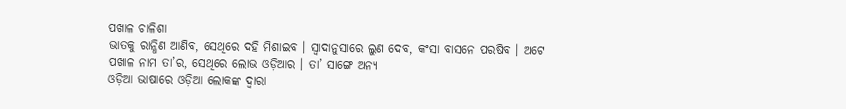ପଖାଳ ଚାଳିଶା
ଭାତକୁ ରାନ୍ଧିଣ ଆଣିବ, ସେଥିରେ ଦହି ମିଶାଇବ । ସ୍ଵାଦାନୁସାରେ ଲୁଣ ଦେବ, କଂସା ବାସନେ ପରଷିବ । ଅଟେ ପଖାଳ ନାମ ତା’ର, ସେଥିରେ ଲୋଭ ଓଡ଼ିଆର । ତା’ ସାଙ୍ଗେ ଅନ୍ୟ
ଓଡ଼ିଆ ଭାଷାରେ ଓଡ଼ିଆ ଲୋକଙ୍କ ଦ୍ୱାରା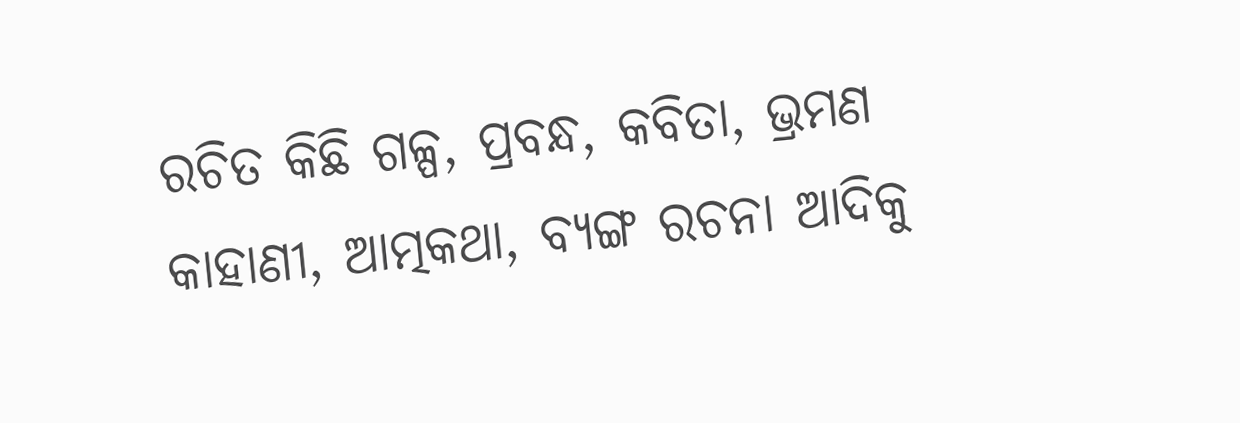ରଚିତ କିଛି ଗଳ୍ପ, ପ୍ରବନ୍ଧ, କବିତା, ଭ୍ରମଣ କାହାଣୀ, ଆତ୍ମକଥା, ବ୍ୟଙ୍ଗ ରଚନା ଆଦିକୁ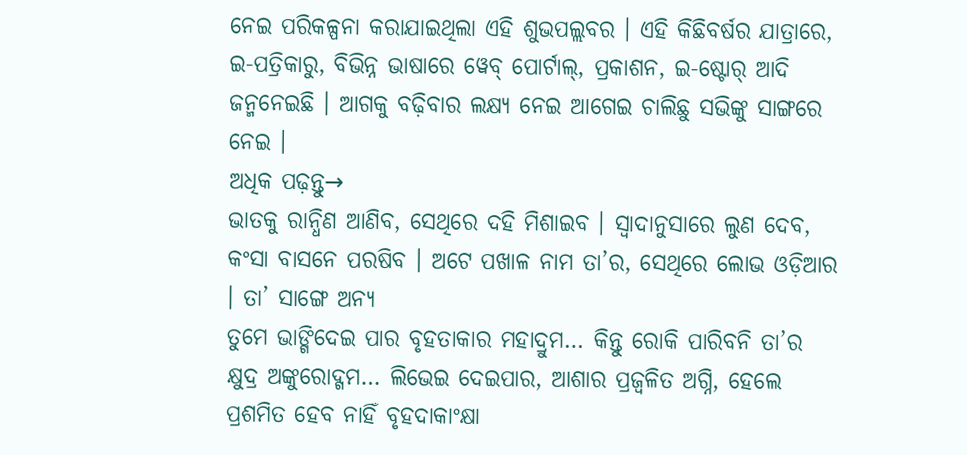ନେଇ ପରିକଳ୍ପନା କରାଯାଇଥିଲା ଏହି ଶୁଭପଲ୍ଲବର । ଏହି କିଛିବର୍ଷର ଯାତ୍ରାରେ, ଇ-ପତ୍ରିକାରୁ, ବିଭିନ୍ନ ଭାଷାରେ ୱେବ୍ ପୋର୍ଟାଲ୍, ପ୍ରକାଶନ, ଇ-ଷ୍ଟୋର୍ ଆଦି ଜନ୍ମନେଇଛି । ଆଗକୁ ବଢ଼ିବାର ଲକ୍ଷ୍ୟ ନେଇ ଆଗେଇ ଚାଲିଛୁ ସଭିଙ୍କୁ ସାଙ୍ଗରେ ନେଇ ।
ଅଧିକ ପଢ଼ନ୍ତୁ→
ଭାତକୁ ରାନ୍ଧିଣ ଆଣିବ, ସେଥିରେ ଦହି ମିଶାଇବ । ସ୍ଵାଦାନୁସାରେ ଲୁଣ ଦେବ, କଂସା ବାସନେ ପରଷିବ । ଅଟେ ପଖାଳ ନାମ ତା’ର, ସେଥିରେ ଲୋଭ ଓଡ଼ିଆର । ତା’ ସାଙ୍ଗେ ଅନ୍ୟ
ତୁମେ ଭାଙ୍ଗିଦେଇ ପାର ବୃହତାକାର ମହାଦ୍ରୁମ… କିନ୍ତୁ ରୋକି ପାରିବନି ତା’ର କ୍ଷୁଦ୍ର ଅଙ୍କୁରୋଦ୍ଗମ… ଲିଭେଇ ଦେଇପାର, ଆଶାର ପ୍ରଜ୍ୱଳିତ ଅଗ୍ନି, ହେଲେ ପ୍ରଶମିତ ହେବ ନାହିଁ ବୃହଦାକାଂକ୍ଷା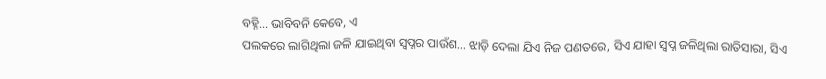ବହ୍ନି… ଭାବିବନି କେବେ, ଏ
ପଲକରେ ଲାଗିଥିଲା ଜଳି ଯାଇଥିବା ସ୍ୱପ୍ନର ପାଉଁଶ… ଝାଡ଼ି ଦେଲା ଯିଏ ନିଜ ପଣତରେ, ସିଏ ଯାହା ସ୍ୱପ୍ନ ଜଳିଥିଲା ରାତିସାରା, ସିଏ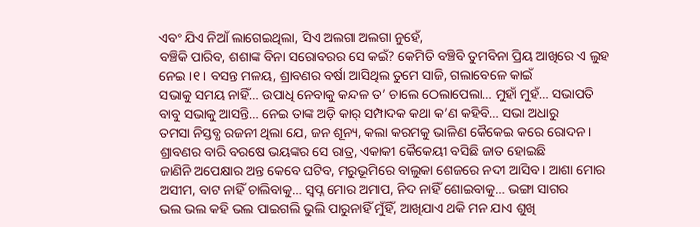ଏବଂ ଯିଏ ନିଆଁ ଲାଗେଇଥିଲା, ସିଏ ଅଲଗା ଅଲଗା ନୁହେଁ,
ବଞ୍ଚିକି ପାରିବ, ଶଶାଙ୍କ ବିନା ସରୋବରର ସେ କଇଁ? କେମିତି ବଞ୍ଚିବି ତୁମବିନା ପ୍ରିୟ ଆଖିରେ ଏ ଲୁହ ନେଇ ।୧। ବସନ୍ତ ମଳୟ, ଶ୍ରାବଣର ବର୍ଷା ଆସିଥିଲ ତୁମେ ସାଜି, ଗଲାବେଳେ କାଇଁ
ସଭାକୁ ସମୟ ନାହିଁ… ଉପାଧି ନେବାକୁ କନ୍ଦଳ ତ’ ଚାଲେ ଠେଲାପେଲା… ମୁହାଁ ମୁହଁ… ସଭାପତି ବାବୁ ସଭାକୁ ଆସନ୍ତି… ନେଇ ତାଙ୍କ ଅଡ଼ି କାର୍ ସମ୍ପାଦକ କଥା କ’ଣ କହିବି… ସଭା ଅଧାରୁ
ତମସା ନିସ୍ତବ୍ଧ ରଜନୀ ଥିଲା ଯେ, ଜନ ଶୂନ୍ୟ, କଲା କରମକୁ ଭାଳିଣ କୈକେଇ କରେ ରୋଦନ । ଶ୍ରାବଣର ବାରି ବରଷେ ଭୟଙ୍କର ସେ ରାତ୍ର, ଏକାକୀ କୈକେୟୀ ବସିଛି ଜାତ ହୋଇଛି
ଜାଣିନି ଅପେକ୍ଷାର ଅନ୍ତ କେବେ ଘଟିବ, ମରୁଭୂମିରେ ବାଲୁକା ଶେଜରେ ନଦୀ ଆସିବ । ଆଶା ମୋର ଅସୀମ, ବାଟ ନାହିଁ ଚାଲିବାକୁ… ସ୍ଵପ୍ନ ମୋର ଅମାପ, ନିଦ ନାହିଁ ଶୋଇବାକୁ… ଭଙ୍ଗା ସାଗର
ଭଲ ଭଲ କହି ଭଲ ପାଇଗଲି ଭୁଲି ପାରୁନାହିଁ ମୁଁହିଁ, ଆଖିଯାଏ ଥକି ମନ ଯାଏ ଶୁଖି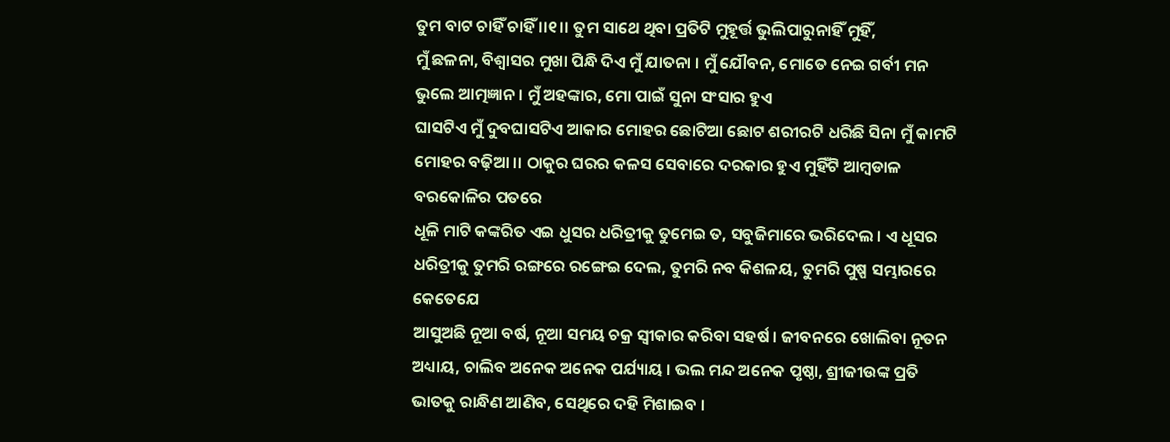ତୁମ ବାଟ ଚାହିଁ ଚାହିଁ ।।୧।। ତୁମ ସାଥେ ଥିବା ପ୍ରତିଟି ମୁହୂର୍ତ୍ତ ଭୁଲିପାରୁନାହିଁ ମୁହିଁ,
ମୁଁ ଛଳନା, ବିଶ୍ୱାସର ମୁଖା ପିନ୍ଧି ଦିଏ ମୁଁ ଯାତନା । ମୁଁ ଯୌବନ, ମୋତେ ନେଇ ଗର୍ବୀ ମନ ଭୁଲେ ଆତ୍ମଜ୍ଞାନ । ମୁଁ ଅହଙ୍କାର, ମୋ ପାଇଁ ସୁନା ସଂସାର ହୁଏ
ଘାସଟିଏ ମୁଁ ଦୁବଘାସଟିଏ ଆକାର ମୋହର ଛୋଟିଆ ଛୋଟ ଶରୀରଟି ଧରିଛି ସିନା ମୁଁ କାମଟି ମୋହର ବଢ଼ିଆ ।। ଠାକୁର ଘରର କଳସ ସେବାରେ ଦରକାର ହୁଏ ମୁହିଁଟି ଆମ୍ବଡାଳ ବରକୋଳିର ପତରେ
ଧୂଳି ମାଟି କଙ୍କରିତ ଏଇ ଧୁସର ଧରିତ୍ରୀକୁ ତୁମେଇ ତ, ସବୁଜିମାରେ ଭରିଦେଲ । ଏ ଧୂସର ଧରିତ୍ରୀକୁ ତୁମରି ରଙ୍ଗରେ ରଙ୍ଗେଇ ଦେଲ, ତୁମରି ନବ କିଶଳୟ, ତୁମରି ପୁଷ୍ପ ସମ୍ଭାରରେ କେତେଯେ
ଆସୁଅଛି ନୂଆ ବର୍ଷ, ନୂଆ ସମୟ ଚକ୍ର ସ୍ୱୀକାର କରିବା ସହର୍ଷ । ଜୀବନରେ ଖୋଲିବା ନୂତନ ଅଧ୍ୟାୟ, ଚାଲିବ ଅନେକ ଅନେକ ପର୍ଯ୍ୟାୟ । ଭଲ ମନ୍ଦ ଅନେକ ପୃଷ୍ଠା, ଶ୍ରୀଜୀଉଙ୍କ ପ୍ରତି
ଭାତକୁ ରାନ୍ଧିଣ ଆଣିବ, ସେଥିରେ ଦହି ମିଶାଇବ ।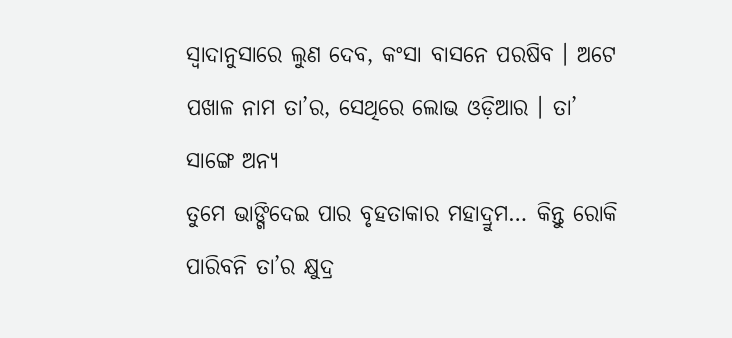ସ୍ଵାଦାନୁସାରେ ଲୁଣ ଦେବ, କଂସା ବାସନେ ପରଷିବ । ଅଟେ ପଖାଳ ନାମ ତା’ର, ସେଥିରେ ଲୋଭ ଓଡ଼ିଆର । ତା’ ସାଙ୍ଗେ ଅନ୍ୟ
ତୁମେ ଭାଙ୍ଗିଦେଇ ପାର ବୃହତାକାର ମହାଦ୍ରୁମ… କିନ୍ତୁ ରୋକି ପାରିବନି ତା’ର କ୍ଷୁଦ୍ର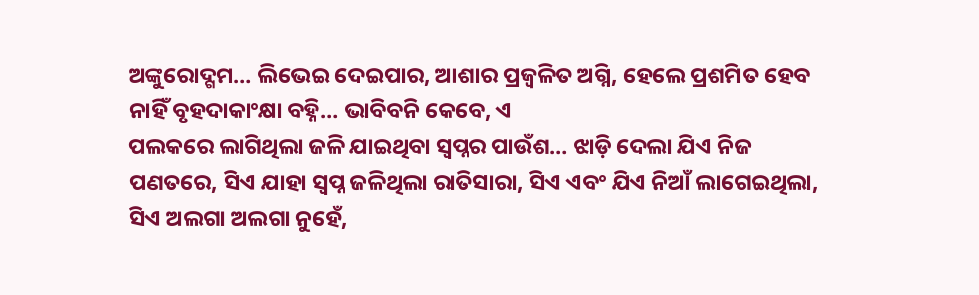ଅଙ୍କୁରୋଦ୍ଗମ… ଲିଭେଇ ଦେଇପାର, ଆଶାର ପ୍ରଜ୍ୱଳିତ ଅଗ୍ନି, ହେଲେ ପ୍ରଶମିତ ହେବ ନାହିଁ ବୃହଦାକାଂକ୍ଷା ବହ୍ନି… ଭାବିବନି କେବେ, ଏ
ପଲକରେ ଲାଗିଥିଲା ଜଳି ଯାଇଥିବା ସ୍ୱପ୍ନର ପାଉଁଶ… ଝାଡ଼ି ଦେଲା ଯିଏ ନିଜ ପଣତରେ, ସିଏ ଯାହା ସ୍ୱପ୍ନ ଜଳିଥିଲା ରାତିସାରା, ସିଏ ଏବଂ ଯିଏ ନିଆଁ ଲାଗେଇଥିଲା, ସିଏ ଅଲଗା ଅଲଗା ନୁହେଁ,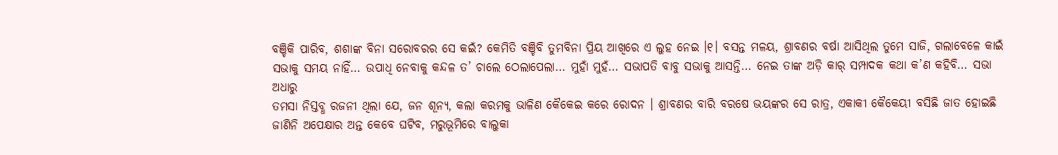ବଞ୍ଚିକି ପାରିବ, ଶଶାଙ୍କ ବିନା ସରୋବରର ସେ କଇଁ? କେମିତି ବଞ୍ଚିବି ତୁମବିନା ପ୍ରିୟ ଆଖିରେ ଏ ଲୁହ ନେଇ ।୧। ବସନ୍ତ ମଳୟ, ଶ୍ରାବଣର ବର୍ଷା ଆସିଥିଲ ତୁମେ ସାଜି, ଗଲାବେଳେ କାଇଁ
ସଭାକୁ ସମୟ ନାହିଁ… ଉପାଧି ନେବାକୁ କନ୍ଦଳ ତ’ ଚାଲେ ଠେଲାପେଲା… ମୁହାଁ ମୁହଁ… ସଭାପତି ବାବୁ ସଭାକୁ ଆସନ୍ତି… ନେଇ ତାଙ୍କ ଅଡ଼ି କାର୍ ସମ୍ପାଦକ କଥା କ’ଣ କହିବି… ସଭା ଅଧାରୁ
ତମସା ନିସ୍ତବ୍ଧ ରଜନୀ ଥିଲା ଯେ, ଜନ ଶୂନ୍ୟ, କଲା କରମକୁ ଭାଳିଣ କୈକେଇ କରେ ରୋଦନ । ଶ୍ରାବଣର ବାରି ବରଷେ ଭୟଙ୍କର ସେ ରାତ୍ର, ଏକାକୀ କୈକେୟୀ ବସିଛି ଜାତ ହୋଇଛି
ଜାଣିନି ଅପେକ୍ଷାର ଅନ୍ତ କେବେ ଘଟିବ, ମରୁଭୂମିରେ ବାଲୁକା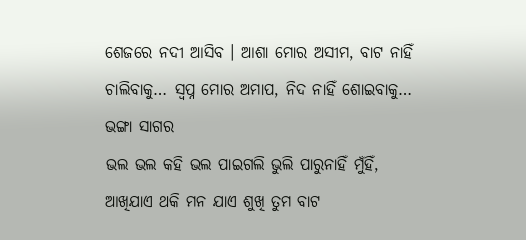ଶେଜରେ ନଦୀ ଆସିବ । ଆଶା ମୋର ଅସୀମ, ବାଟ ନାହିଁ ଚାଲିବାକୁ… ସ୍ଵପ୍ନ ମୋର ଅମାପ, ନିଦ ନାହିଁ ଶୋଇବାକୁ… ଭଙ୍ଗା ସାଗର
ଭଲ ଭଲ କହି ଭଲ ପାଇଗଲି ଭୁଲି ପାରୁନାହିଁ ମୁଁହିଁ, ଆଖିଯାଏ ଥକି ମନ ଯାଏ ଶୁଖି ତୁମ ବାଟ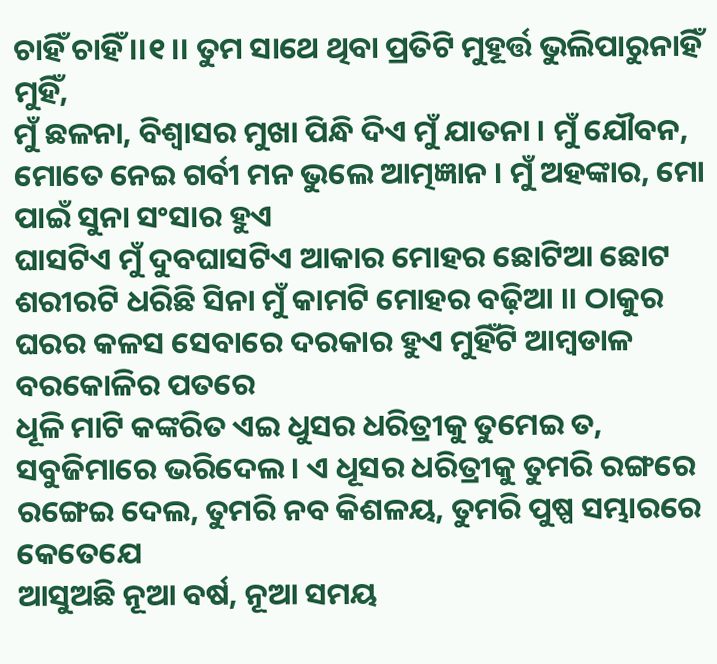ଚାହିଁ ଚାହିଁ ।।୧।। ତୁମ ସାଥେ ଥିବା ପ୍ରତିଟି ମୁହୂର୍ତ୍ତ ଭୁଲିପାରୁନାହିଁ ମୁହିଁ,
ମୁଁ ଛଳନା, ବିଶ୍ୱାସର ମୁଖା ପିନ୍ଧି ଦିଏ ମୁଁ ଯାତନା । ମୁଁ ଯୌବନ, ମୋତେ ନେଇ ଗର୍ବୀ ମନ ଭୁଲେ ଆତ୍ମଜ୍ଞାନ । ମୁଁ ଅହଙ୍କାର, ମୋ ପାଇଁ ସୁନା ସଂସାର ହୁଏ
ଘାସଟିଏ ମୁଁ ଦୁବଘାସଟିଏ ଆକାର ମୋହର ଛୋଟିଆ ଛୋଟ ଶରୀରଟି ଧରିଛି ସିନା ମୁଁ କାମଟି ମୋହର ବଢ଼ିଆ ।। ଠାକୁର ଘରର କଳସ ସେବାରେ ଦରକାର ହୁଏ ମୁହିଁଟି ଆମ୍ବଡାଳ ବରକୋଳିର ପତରେ
ଧୂଳି ମାଟି କଙ୍କରିତ ଏଇ ଧୁସର ଧରିତ୍ରୀକୁ ତୁମେଇ ତ, ସବୁଜିମାରେ ଭରିଦେଲ । ଏ ଧୂସର ଧରିତ୍ରୀକୁ ତୁମରି ରଙ୍ଗରେ ରଙ୍ଗେଇ ଦେଲ, ତୁମରି ନବ କିଶଳୟ, ତୁମରି ପୁଷ୍ପ ସମ୍ଭାରରେ କେତେଯେ
ଆସୁଅଛି ନୂଆ ବର୍ଷ, ନୂଆ ସମୟ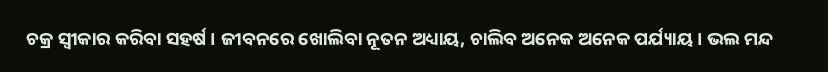ଚକ୍ର ସ୍ୱୀକାର କରିବା ସହର୍ଷ । ଜୀବନରେ ଖୋଲିବା ନୂତନ ଅଧ୍ୟାୟ, ଚାଲିବ ଅନେକ ଅନେକ ପର୍ଯ୍ୟାୟ । ଭଲ ମନ୍ଦ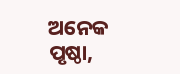ଅନେକ ପୃଷ୍ଠା,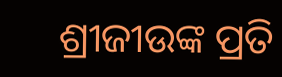ଶ୍ରୀଜୀଉଙ୍କ ପ୍ରତି